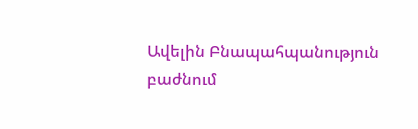Ավելին Բնապահպանություն բաժնում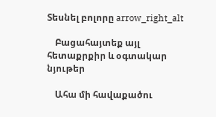Տեսնել բոլորը arrow_right_alt

    Բացահայտեք այլ հետաքրքիր և օգտակար նյութեր

    Ահա մի հավաքածու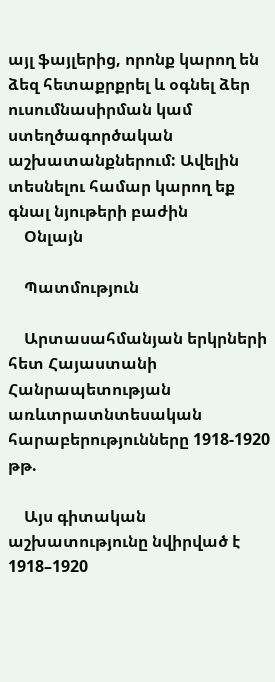այլ ֆայլերից, որոնք կարող են ձեզ հետաքրքրել և օգնել ձեր ուսումնասիրման կամ ստեղծագործական աշխատանքներում: Ավելին տեսնելու համար կարող եք գնալ նյութերի բաժին
    Օնլայն

    Պատմություն

    Արտասահմանյան երկրների հետ Հայաստանի Հանրապետության առևտրատնտեսական հարաբերությունները 1918-1920 թթ.

    Այս գիտական աշխատությունը նվիրված է 1918–1920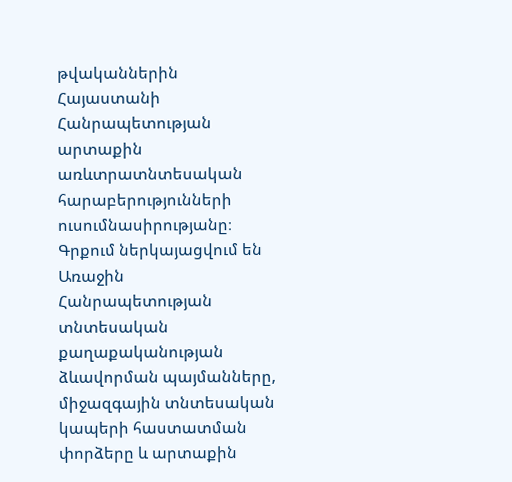թվականներին Հայաստանի Հանրապետության արտաքին առևտրատնտեսական հարաբերությունների ուսումնասիրությանը։ Գրքում ներկայացվում են Առաջին Հանրապետության տնտեսական քաղաքականության ձևավորման պայմանները, միջազգային տնտեսական կապերի հաստատման փորձերը և արտաքին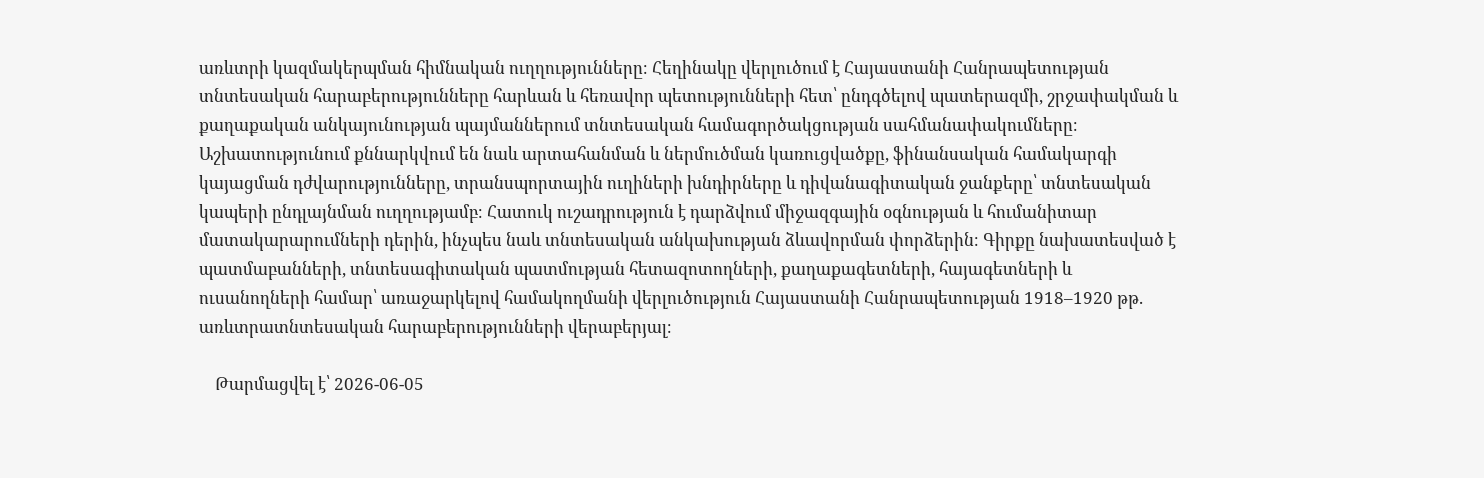առևտրի կազմակերպման հիմնական ուղղությունները։ Հեղինակը վերլուծում է Հայաստանի Հանրապետության տնտեսական հարաբերությունները հարևան և հեռավոր պետությունների հետ՝ ընդգծելով պատերազմի, շրջափակման և քաղաքական անկայունության պայմաններում տնտեսական համագործակցության սահմանափակումները։ Աշխատությունում քննարկվում են նաև արտահանման և ներմուծման կառուցվածքը, ֆինանսական համակարգի կայացման դժվարությունները, տրանսպորտային ուղիների խնդիրները և դիվանագիտական ջանքերը՝ տնտեսական կապերի ընդլայնման ուղղությամբ։ Հատուկ ուշադրություն է դարձվում միջազգային օգնության և հումանիտար մատակարարումների դերին, ինչպես նաև տնտեսական անկախության ձևավորման փորձերին։ Գիրքը նախատեսված է պատմաբանների, տնտեսագիտական պատմության հետազոտողների, քաղաքագետների, հայագետների և ուսանողների համար՝ առաջարկելով համակողմանի վերլուծություն Հայաստանի Հանրապետության 1918–1920 թթ. առևտրատնտեսական հարաբերությունների վերաբերյալ։

    Թարմացվել է՝ 2026-06-05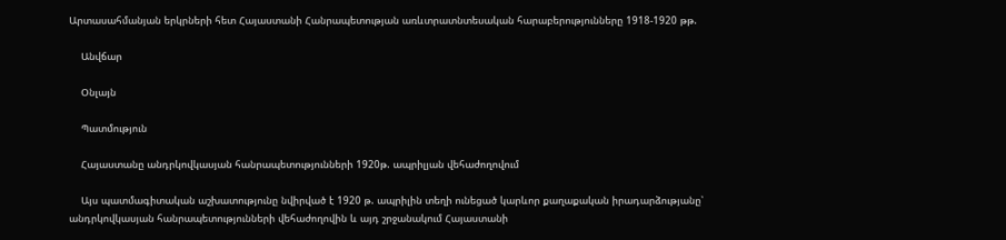Արտասահմանյան երկրների հետ Հայաստանի Հանրապետության առևտրատնտեսական հարաբերությունները 1918-1920 թթ.

    Անվճար

    Օնլայն

    Պատմություն

    Հայաստանը անդրկովկասյան հանրապետությունների 1920թ. ապրիլյան վեհաժողովում

    Այս պատմագիտական աշխատությունը նվիրված է 1920 թ. ապրիլին տեղի ունեցած կարևոր քաղաքական իրադարձությանը՝ անդրկովկասյան հանրապետությունների վեհաժողովին և այդ շրջանակում Հայաստանի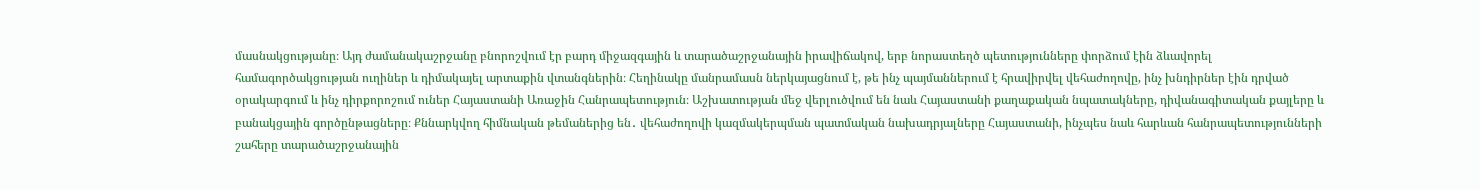մասնակցությանը։ Այդ ժամանակաշրջանը բնորոշվում էր բարդ միջազգային և տարածաշրջանային իրավիճակով, երբ նորաստեղծ պետությունները փորձում էին ձևավորել համագործակցության ուղիներ և դիմակայել արտաքին վտանգներին։ Հեղինակը մանրամասն ներկայացնում է, թե ինչ պայմաններում է հրավիրվել վեհաժողովը, ինչ խնդիրներ էին դրված օրակարգում և ինչ դիրքորոշում ուներ Հայաստանի Առաջին Հանրապետություն։ Աշխատության մեջ վերլուծվում են նաև Հայաստանի քաղաքական նպատակները, դիվանագիտական քայլերը և բանակցային գործընթացները։ Քննարկվող հիմնական թեմաներից են․ վեհաժողովի կազմակերպման պատմական նախադրյալները Հայաստանի, ինչպես նաև հարևան հանրապետությունների շահերը տարածաշրջանային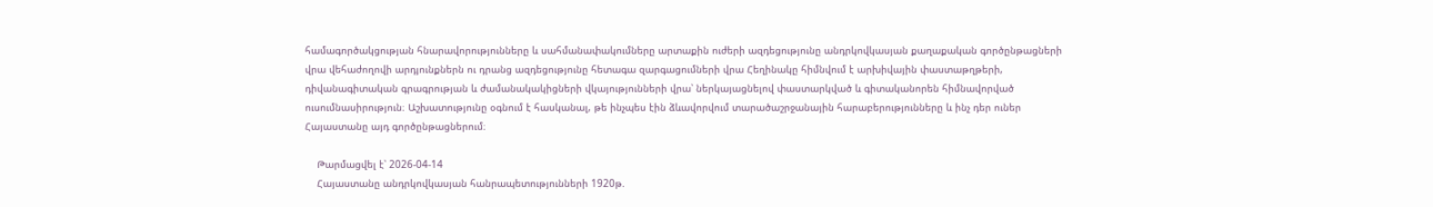համագործակցության հնարավորությունները և սահմանափակումները արտաքին ուժերի ազդեցությունը անդրկովկասյան քաղաքական գործընթացների վրա վեհաժողովի արդյունքներն ու դրանց ազդեցությունը հետագա զարգացումների վրա Հեղինակը հիմնվում է արխիվային փաստաթղթերի, դիվանագիտական գրագրության և ժամանակակիցների վկայությունների վրա՝ ներկայացնելով փաստարկված և գիտականորեն հիմնավորված ուսումնասիրություն։ Աշխատությունը օգնում է հասկանալ, թե ինչպես էին ձևավորվում տարածաշրջանային հարաբերությունները և ինչ դեր ուներ Հայաստանը այդ գործընթացներում։

    Թարմացվել է՝ 2026-04-14
    Հայաստանը անդրկովկասյան հանրապետությունների 1920թ.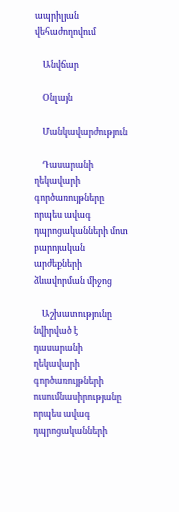ապրիլյան վեհաժողովում

    Անվճար

    Օնլայն

    Մանկավարժություն

    Դասարանի ղեկավարի գործառույթները որպես ավագ դպրոցականների մոտ բարոյական արժեքների ձևավորման միջոց

    Աշխատությունը նվիրված է դասարանի ղեկավարի գործառույթների ուսումնասիրությանը որպես ավագ դպրոցականների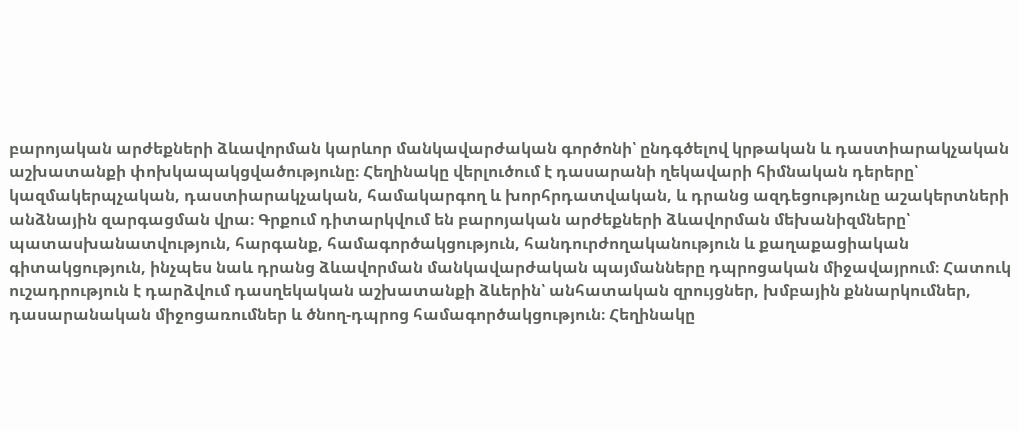բարոյական արժեքների ձևավորման կարևոր մանկավարժական գործոնի՝ ընդգծելով կրթական և դաստիարակչական աշխատանքի փոխկապակցվածությունը։ Հեղինակը վերլուծում է դասարանի ղեկավարի հիմնական դերերը՝ կազմակերպչական, դաստիարակչական, համակարգող և խորհրդատվական, և դրանց ազդեցությունը աշակերտների անձնային զարգացման վրա։ Գրքում դիտարկվում են բարոյական արժեքների ձևավորման մեխանիզմները՝ պատասխանատվություն, հարգանք, համագործակցություն, հանդուրժողականություն և քաղաքացիական գիտակցություն, ինչպես նաև դրանց ձևավորման մանկավարժական պայմանները դպրոցական միջավայրում։ Հատուկ ուշադրություն է դարձվում դասղեկական աշխատանքի ձևերին՝ անհատական զրույցներ, խմբային քննարկումներ, դասարանական միջոցառումներ և ծնող-դպրոց համագործակցություն։ Հեղինակը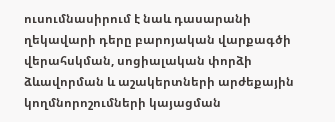ուսումնասիրում է նաև դասարանի ղեկավարի դերը բարոյական վարքագծի վերահսկման, սոցիալական փորձի ձևավորման և աշակերտների արժեքային կողմնորոշումների կայացման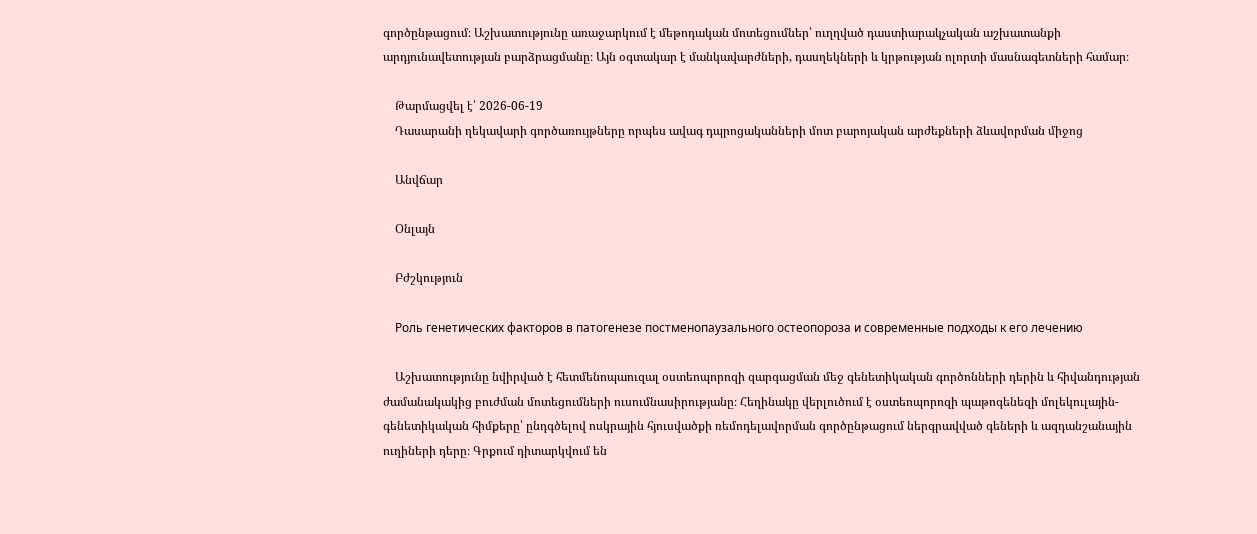գործընթացում։ Աշխատությունը առաջարկում է մեթոդական մոտեցումներ՝ ուղղված դաստիարակչական աշխատանքի արդյունավետության բարձրացմանը։ Այն օգտակար է մանկավարժների, դասղեկների և կրթության ոլորտի մասնագետների համար։

    Թարմացվել է՝ 2026-06-19
    Դասարանի ղեկավարի գործառույթները որպես ավագ դպրոցականների մոտ բարոյական արժեքների ձևավորման միջոց

    Անվճար

    Օնլայն

    Բժշկություն

    Роль генетических факторов в патогенезе постменопаузального остеопороза и современные подходы к его лечению

    Աշխատությունը նվիրված է հետմենոպաուզալ օստեոպորոզի զարգացման մեջ գենետիկական գործոնների դերին և հիվանդության ժամանակակից բուժման մոտեցումների ուսումնասիրությանը։ Հեղինակը վերլուծում է օստեոպորոզի պաթոգենեզի մոլեկուլային-գենետիկական հիմքերը՝ ընդգծելով ոսկրային հյուսվածքի ռեմոդելավորման գործընթացում ներգրավված գեների և ազդանշանային ուղիների դերը։ Գրքում դիտարկվում են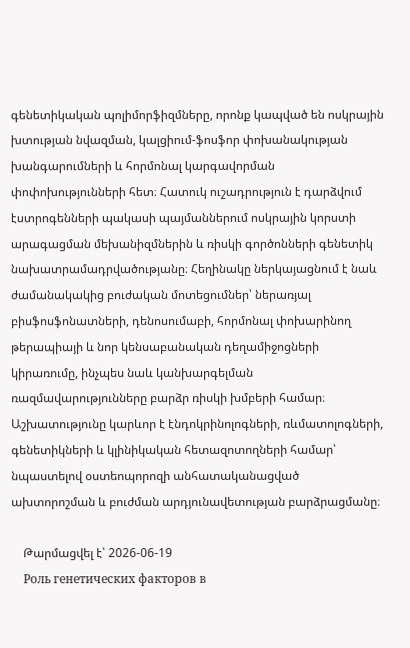գենետիկական պոլիմորֆիզմները, որոնք կապված են ոսկրային խտության նվազման, կալցիում-ֆոսֆոր փոխանակության խանգարումների և հորմոնալ կարգավորման փոփոխությունների հետ։ Հատուկ ուշադրություն է դարձվում էստրոգենների պակասի պայմաններում ոսկրային կորստի արագացման մեխանիզմներին և ռիսկի գործոնների գենետիկ նախատրամադրվածությանը։ Հեղինակը ներկայացնում է նաև ժամանակակից բուժական մոտեցումներ՝ ներառյալ բիսֆոսֆոնատների, դենոսումաբի, հորմոնալ փոխարինող թերապիայի և նոր կենսաբանական դեղամիջոցների կիրառումը, ինչպես նաև կանխարգելման ռազմավարությունները բարձր ռիսկի խմբերի համար։ Աշխատությունը կարևոր է էնդոկրինոլոգների, ռևմատոլոգների, գենետիկների և կլինիկական հետազոտողների համար՝ նպաստելով օստեոպորոզի անհատականացված ախտորոշման և բուժման արդյունավետության բարձրացմանը։

    Թարմացվել է՝ 2026-06-19
    Роль генетических факторов в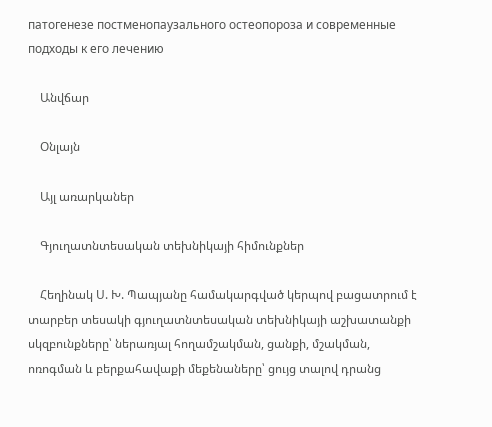патогенезе постменопаузального остеопороза и современные подходы к его лечению

    Անվճար

    Օնլայն

    Այլ առարկաներ

    Գյուղատնտեսական տեխնիկայի հիմունքներ

    Հեղինակ Ս. Խ. Պապյանը համակարգված կերպով բացատրում է տարբեր տեսակի գյուղատնտեսական տեխնիկայի աշխատանքի սկզբունքները՝ ներառյալ հողամշակման, ցանքի, մշակման, ոռոգման և բերքահավաքի մեքենաները՝ ցույց տալով դրանց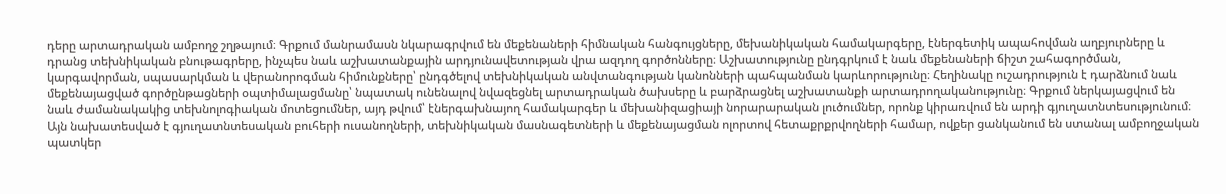դերը արտադրական ամբողջ շղթայում։ Գրքում մանրամասն նկարագրվում են մեքենաների հիմնական հանգույցները, մեխանիկական համակարգերը, էներգետիկ ապահովման աղբյուրները և դրանց տեխնիկական բնութագրերը, ինչպես նաև աշխատանքային արդյունավետության վրա ազդող գործոնները։ Աշխատությունը ընդգրկում է նաև մեքենաների ճիշտ շահագործման, կարգավորման, սպասարկման և վերանորոգման հիմունքները՝ ընդգծելով տեխնիկական անվտանգության կանոնների պահպանման կարևորությունը։ Հեղինակը ուշադրություն է դարձնում նաև մեքենայացված գործընթացների օպտիմալացմանը՝ նպատակ ունենալով նվազեցնել արտադրական ծախսերը և բարձրացնել աշխատանքի արտադրողականությունը։ Գրքում ներկայացվում են նաև ժամանակակից տեխնոլոգիական մոտեցումներ, այդ թվում՝ էներգախնայող համակարգեր և մեխանիզացիայի նորարարական լուծումներ, որոնք կիրառվում են արդի գյուղատնտեսությունում։ Այն նախատեսված է գյուղատնտեսական բուհերի ուսանողների, տեխնիկական մասնագետների և մեքենայացման ոլորտով հետաքրքրվողների համար, ովքեր ցանկանում են ստանալ ամբողջական պատկեր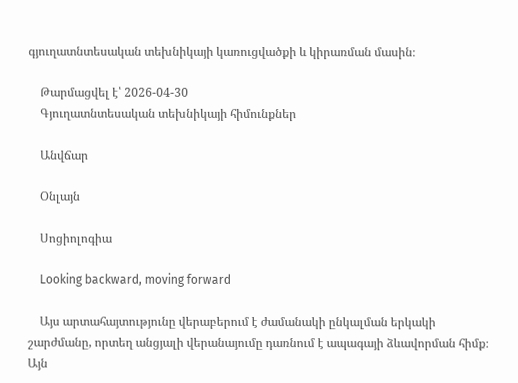գյուղատնտեսական տեխնիկայի կառուցվածքի և կիրառման մասին։

    Թարմացվել է՝ 2026-04-30
    Գյուղատնտեսական տեխնիկայի հիմունքներ

    Անվճար

    Օնլայն

    Սոցիոլոգիա

    Looking backward, moving forward

    Այս արտահայտությունը վերաբերում է ժամանակի ընկալման երկակի շարժմանը, որտեղ անցյալի վերանայումը դառնում է ապագայի ձևավորման հիմք։ Այն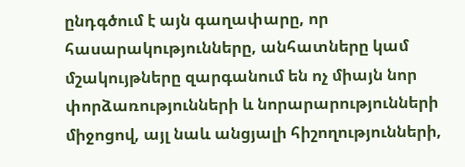ընդգծում է այն գաղափարը, որ հասարակությունները, անհատները կամ մշակույթները զարգանում են ոչ միայն նոր փորձառությունների և նորարարությունների միջոցով, այլ նաև անցյալի հիշողությունների,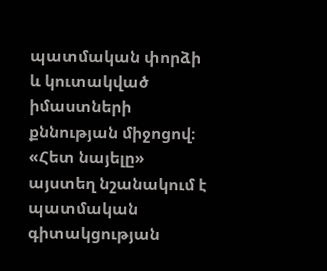պատմական փորձի և կուտակված իմաստների քննության միջոցով։ «Հետ նայելը» այստեղ նշանակում է պատմական գիտակցության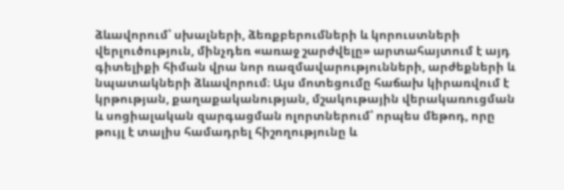ձևավորում՝ սխալների, ձեռքբերումների և կորուստների վերլուծություն, մինչդեռ «առաջ շարժվելը» արտահայտում է այդ գիտելիքի հիման վրա նոր ռազմավարությունների, արժեքների և նպատակների ձևավորում։ Այս մոտեցումը հաճախ կիրառվում է կրթության, քաղաքականության, մշակութային վերակառուցման և սոցիալական զարգացման ոլորտներում՝ որպես մեթոդ, որը թույլ է տալիս համադրել հիշողությունը և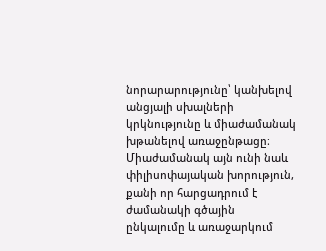նորարարությունը՝ կանխելով անցյալի սխալների կրկնությունը և միաժամանակ խթանելով առաջընթացը։ Միաժամանակ այն ունի նաև փիլիսոփայական խորություն, քանի որ հարցադրում է ժամանակի գծային ընկալումը և առաջարկում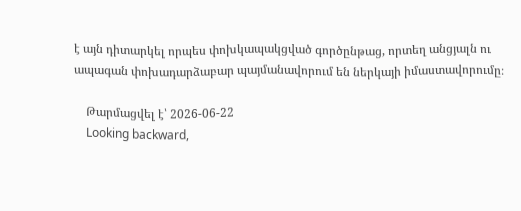է այն դիտարկել որպես փոխկապակցված գործընթաց, որտեղ անցյալն ու ապագան փոխադարձաբար պայմանավորում են ներկայի իմաստավորումը։

    Թարմացվել է՝ 2026-06-22
    Looking backward,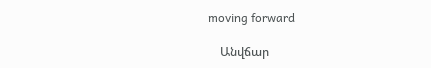moving forward

    Անվճար